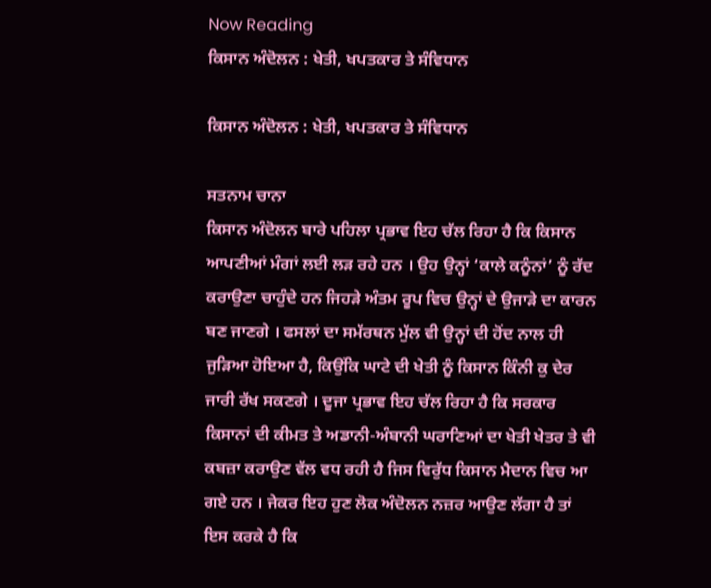Now Reading
ਕਿਸਾਨ ਅੰਦੋਲਨ : ਖੇਤੀ, ਖਪਤਕਾਰ ਤੇ ਸੰਵਿਧਾਨ

ਕਿਸਾਨ ਅੰਦੋਲਨ : ਖੇਤੀ, ਖਪਤਕਾਰ ਤੇ ਸੰਵਿਧਾਨ

ਸਤਨਾਮ ਚਾਨਾ
ਕਿਸਾਨ ਅੰਦੋਲਨ ਬਾਰੇ ਪਹਿਲਾ ਪ੍ਰਭਾਵ ਇਹ ਚੱਲ ਰਿਹਾ ਹੈ ਕਿ ਕਿਸਾਨ ਆਪਣੀਆਂ ਮੰਗਾਂ ਲਈ ਲੜ ਰਹੇ ਹਨ । ਉਹ ਉਨ੍ਹਾਂ ‘ਕਾਲੇ ਕਨੂੰਨਾਂ’ ਨੂੰ ਰੱਦ ਕਰਾਉਣਾ ਚਾਹੁੰਦੇ ਹਨ ਜਿਹੜੇ ਅੰਤਮ ਰੂਪ ਵਿਚ ਉਨ੍ਹਾਂ ਦੇ ਉਜਾੜੇ ਦਾ ਕਾਰਨ ਬਣ ਜਾਣਗੇ । ਫਸਲਾਂ ਦਾ ਸਮੱਰਥਨ ਮੁੱਲ ਵੀ ਉਨ੍ਹਾਂ ਦੀ ਹੋਂਦ ਨਾਲ ਹੀ ਜੁੜਿਆ ਹੋਇਆ ਹੈ, ਕਿਉਂਕਿ ਘਾਟੇ ਦੀ ਖੇਤੀ ਨੂੰ ਕਿਸਾਨ ਕਿੰਨੀ ਕੁ ਦੇਰ ਜਾਰੀ ਰੱਖ ਸਕਣਗੇ । ਦੂਜਾ ਪ੍ਰਭਾਵ ਇਹ ਚੱਲ ਰਿਹਾ ਹੈ ਕਿ ਸਰਕਾਰ ਕਿਸਾਨਾਂ ਦੀ ਕੀਮਤ ਤੇ ਅਡਾਨੀ-ਅੰਬਾਨੀ ਘਰਾਣਿਆਂ ਦਾ ਖੇਤੀ ਖੇਤਰ ਤੇ ਵੀ ਕਬਜ਼ਾ ਕਰਾਉਣ ਵੱਲ ਵਧ ਰਹੀ ਹੈ ਜਿਸ ਵਿਰੁੱਧ ਕਿਸਾਨ ਮੈਦਾਨ ਵਿਚ ਆ ਗਏ ਹਨ । ਜੇਕਰ ਇਹ ਹੁਣ ਲੋਕ ਅੰਦੋਲਨ ਨਜ਼ਰ ਆਉਣ ਲੱਗਾ ਹੈ ਤਾਂ ਇਸ ਕਰਕੇ ਹੈ ਕਿ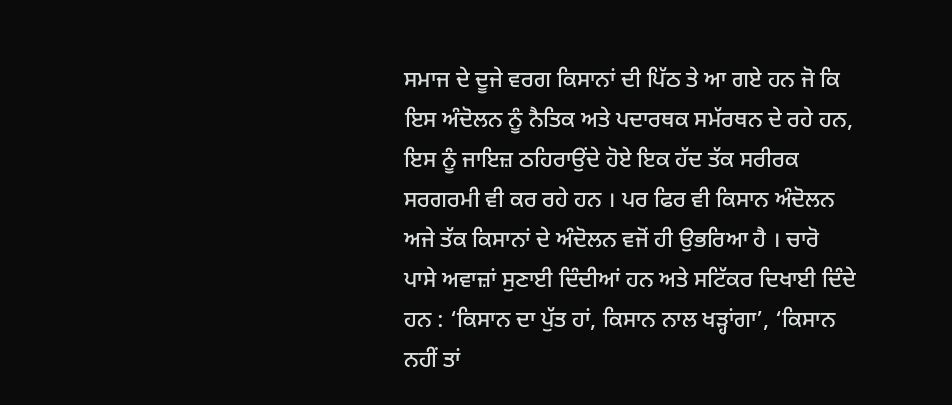ਸਮਾਜ ਦੇ ਦੂਜੇ ਵਰਗ ਕਿਸਾਨਾਂ ਦੀ ਪਿੱਠ ਤੇ ਆ ਗਏ ਹਨ ਜੋ ਕਿ ਇਸ ਅੰਦੋਲਨ ਨੂੰ ਨੈਤਿਕ ਅਤੇ ਪਦਾਰਥਕ ਸਮੱਰਥਨ ਦੇ ਰਹੇ ਹਨ, ਇਸ ਨੂੰ ਜਾਇਜ਼ ਠਹਿਰਾਉਂਦੇ ਹੋਏ ਇਕ ਹੱਦ ਤੱਕ ਸਰੀਰਕ ਸਰਗਰਮੀ ਵੀ ਕਰ ਰਹੇ ਹਨ । ਪਰ ਫਿਰ ਵੀ ਕਿਸਾਨ ਅੰਦੋਲਨ ਅਜੇ ਤੱਕ ਕਿਸਾਨਾਂ ਦੇ ਅੰਦੋਲਨ ਵਜੋਂ ਹੀ ਉਭਰਿਆ ਹੈ । ਚਾਰੋ ਪਾਸੇ ਅਵਾਜ਼ਾਂ ਸੁਣਾਈ ਦਿੰਦੀਆਂ ਹਨ ਅਤੇ ਸਟਿੱਕਰ ਦਿਖਾਈ ਦਿੰਦੇ ਹਨ : ‘ਕਿਸਾਨ ਦਾ ਪੁੱਤ ਹਾਂ, ਕਿਸਾਨ ਨਾਲ ਖੜ੍ਹਾਂਗਾ’, ‘ਕਿਸਾਨ ਨਹੀਂ ਤਾਂ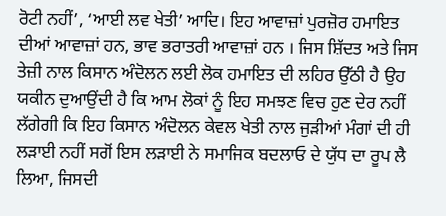ਰੋਟੀ ਨਹੀਂ’, ‘ਆਈ ਲਵ ਖੇਤੀ’ ਆਦਿ। ਇਹ ਆਵਾਜ਼ਾਂ ਪੁਰਜ਼ੋਰ ਹਮਾਇਤ ਦੀਆਂ ਆਵਾਜ਼ਾਂ ਹਨ, ਭਾਵ ਭਰਾਤਰੀ ਆਵਾਜ਼ਾਂ ਹਨ । ਜਿਸ ਸ਼ਿੱਦਤ ਅਤੇ ਜਿਸ ਤੇਜ਼ੀ ਨਾਲ ਕਿਸਾਨ ਅੰਦੋਲਨ ਲਈ ਲੋਕ ਹਮਾਇਤ ਦੀ ਲਹਿਰ ਉੱਠੀ ਹੈ ਉਹ ਯਕੀਨ ਦੁਆਉਂਦੀ ਹੈ ਕਿ ਆਮ ਲੋਕਾਂ ਨੂੰ ਇਹ ਸਮਝਣ ਵਿਚ ਹੁਣ ਦੇਰ ਨਹੀਂ ਲੱਗੇਗੀ ਕਿ ਇਹ ਕਿਸਾਨ ਅੰਦੋਲਨ ਕੇਵਲ ਖੇਤੀ ਨਾਲ ਜੁੜੀਆਂ ਮੰਗਾਂ ਦੀ ਹੀ ਲੜਾਈ ਨਹੀਂ ਸਗੋਂ ਇਸ ਲੜਾਈ ਨੇ ਸਮਾਜਿਕ ਬਦਲਾਓ ਦੇ ਯੁੱਧ ਦਾ ਰੂਪ ਲੈ ਲਿਆ, ਜਿਸਦੀ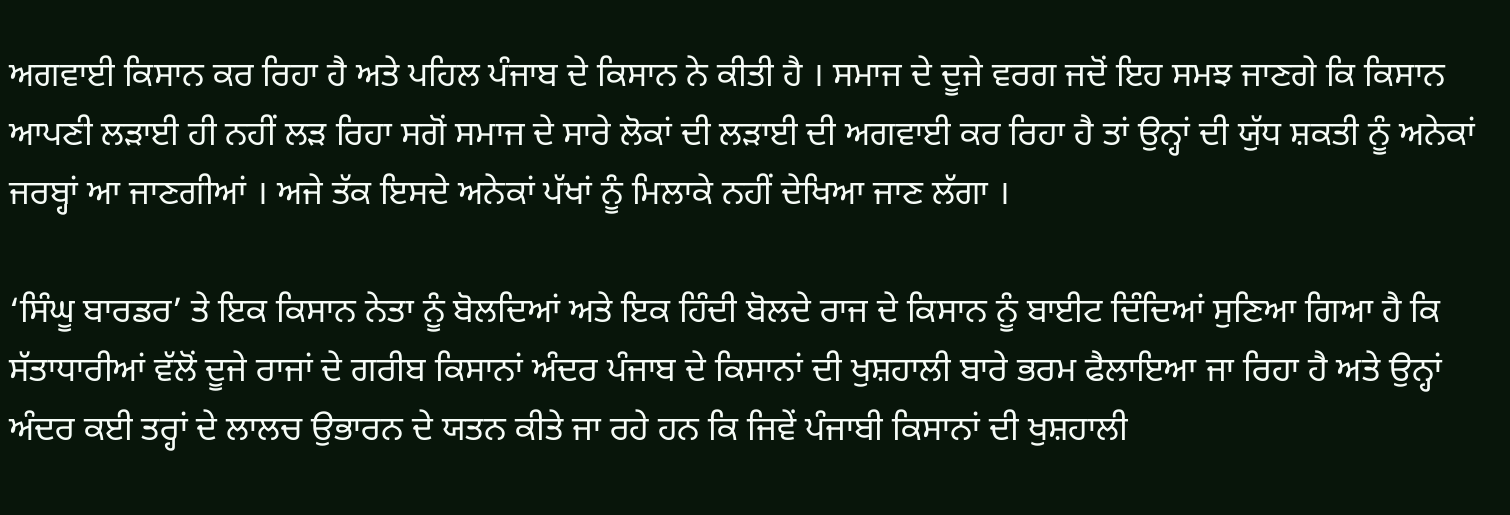ਅਗਵਾਈ ਕਿਸਾਨ ਕਰ ਰਿਹਾ ਹੈ ਅਤੇ ਪਹਿਲ ਪੰਜਾਬ ਦੇ ਕਿਸਾਨ ਨੇ ਕੀਤੀ ਹੈ । ਸਮਾਜ ਦੇ ਦੂਜੇ ਵਰਗ ਜਦੋਂ ਇਹ ਸਮਝ ਜਾਣਗੇ ਕਿ ਕਿਸਾਨ ਆਪਣੀ ਲੜਾਈ ਹੀ ਨਹੀਂ ਲੜ ਰਿਹਾ ਸਗੋਂ ਸਮਾਜ ਦੇ ਸਾਰੇ ਲੋਕਾਂ ਦੀ ਲੜਾਈ ਦੀ ਅਗਵਾਈ ਕਰ ਰਿਹਾ ਹੈ ਤਾਂ ਉਨ੍ਹਾਂ ਦੀ ਯੁੱਧ ਸ਼ਕਤੀ ਨੂੰ ਅਨੇਕਾਂ ਜਰਬ੍ਹਾਂ ਆ ਜਾਣਗੀਆਂ । ਅਜੇ ਤੱਕ ਇਸਦੇ ਅਨੇਕਾਂ ਪੱਖਾਂ ਨੂੰ ਮਿਲਾਕੇ ਨਹੀਂ ਦੇਖਿਆ ਜਾਣ ਲੱਗਾ ।

‘ਸਿੰਘੂ ਬਾਰਡਰ’ ਤੇ ਇਕ ਕਿਸਾਨ ਨੇਤਾ ਨੂੰ ਬੋਲਦਿਆਂ ਅਤੇ ਇਕ ਹਿੰਦੀ ਬੋਲਦੇ ਰਾਜ ਦੇ ਕਿਸਾਨ ਨੂੰ ਬਾਈਟ ਦਿੰਦਿਆਂ ਸੁਣਿਆ ਗਿਆ ਹੈ ਕਿ ਸੱਤਾਧਾਰੀਆਂ ਵੱਲੋਂ ਦੂਜੇ ਰਾਜਾਂ ਦੇ ਗਰੀਬ ਕਿਸਾਨਾਂ ਅੰਦਰ ਪੰਜਾਬ ਦੇ ਕਿਸਾਨਾਂ ਦੀ ਖੁਸ਼ਹਾਲੀ ਬਾਰੇ ਭਰਮ ਫੈਲਾਇਆ ਜਾ ਰਿਹਾ ਹੈ ਅਤੇ ਉਨ੍ਹਾਂ ਅੰਦਰ ਕਈ ਤਰ੍ਹਾਂ ਦੇ ਲਾਲਚ ਉਭਾਰਨ ਦੇ ਯਤਨ ਕੀਤੇ ਜਾ ਰਹੇ ਹਨ ਕਿ ਜਿਵੇਂ ਪੰਜਾਬੀ ਕਿਸਾਨਾਂ ਦੀ ਖੁਸ਼ਹਾਲੀ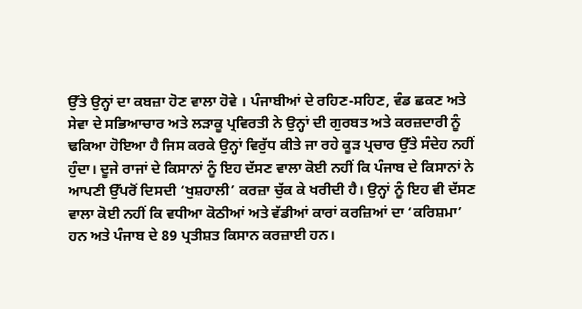ਉੱਤੇ ਉਨ੍ਹਾਂ ਦਾ ਕਬਜ਼ਾ ਹੋਣ ਵਾਲਾ ਹੋਵੇ । ਪੰਜਾਬੀਆਂ ਦੇ ਰਹਿਣ-ਸਹਿਣ, ਵੰਡ ਛਕਣ ਅਤੇ ਸੇਵਾ ਦੇ ਸਭਿਆਚਾਰ ਅਤੇ ਲੜਾਕੂ ਪ੍ਰਵਿਰਤੀ ਨੇ ਉਨ੍ਹਾਂ ਦੀ ਗੁਰਬਤ ਅਤੇ ਕਰਜ਼ਦਾਰੀ ਨੂੰ ਢਕਿਆ ਹੋਇਆ ਹੈ ਜਿਸ ਕਰਕੇ ਉਨ੍ਹਾਂ ਵਿਰੁੱਧ ਕੀਤੇ ਜਾ ਰਹੇ ਕੂੜ ਪ੍ਰਚਾਰ ਉੱਤੇ ਸੰਦੇਹ ਨਹੀਂ ਹੁੰਦਾ। ਦੂਜੇ ਰਾਜਾਂ ਦੇ ਕਿਸਾਨਾਂ ਨੂੰ ਇਹ ਦੱਸਣ ਵਾਲਾ ਕੋਈ ਨਹੀਂ ਕਿ ਪੰਜਾਬ ਦੇ ਕਿਸਾਨਾਂ ਨੇ ਆਪਣੀ ਉੱਪਰੋਂ ਦਿਸਦੀ ‘ਖੁਸ਼ਹਾਲੀ’ ਕਰਜ਼ਾ ਚੁੱਕ ਕੇ ਖਰੀਦੀ ਹੈ। ਉਨ੍ਹਾਂ ਨੂੰ ਇਹ ਵੀ ਦੱਸਣ ਵਾਲਾ ਕੋਈ ਨਹੀਂ ਕਿ ਵਧੀਆ ਕੋਠੀਆਂ ਅਤੇ ਵੱਡੀਆਂ ਕਾਰਾਂ ਕਰਜ਼ਿਆਂ ਦਾ ‘ਕਰਿਸ਼ਮਾ’ ਹਨ ਅਤੇ ਪੰਜਾਬ ਦੇ 89 ਪ੍ਰਤੀਸ਼ਤ ਕਿਸਾਨ ਕਰਜ਼ਾਈ ਹਨ।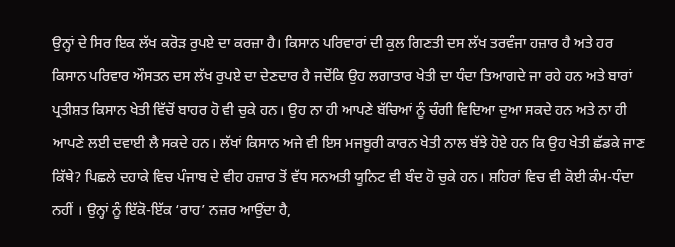ਉਨ੍ਹਾਂ ਦੇ ਸਿਰ ਇਕ ਲੱਖ ਕਰੋੜ ਰੁਪਏ ਦਾ ਕਰਜ਼ਾ ਹੈ। ਕਿਸਾਨ ਪਰਿਵਾਰਾਂ ਦੀ ਕੁਲ ਗਿਣਤੀ ਦਸ ਲੱਖ ਤਰਵੰਜਾ ਹਜ਼ਾਰ ਹੈ ਅਤੇ ਹਰ ਕਿਸਾਨ ਪਰਿਵਾਰ ਔਸਤਨ ਦਸ ਲੱਖ ਰੁਪਏ ਦਾ ਦੇਣਦਾਰ ਹੈ ਜਦੋਂਕਿ ਉਹ ਲਗਾਤਾਰ ਖੇਤੀ ਦਾ ਧੰਦਾ ਤਿਆਗਦੇ ਜਾ ਰਹੇ ਹਨ ਅਤੇ ਬਾਰਾਂ ਪ੍ਰਤੀਸ਼ਤ ਕਿਸਾਨ ਖੇਤੀ ਵਿੱਚੋਂ ਬਾਹਰ ਹੋ ਵੀ ਚੁਕੇ ਹਨ। ਉਹ ਨਾ ਹੀ ਆਪਣੇ ਬੱਚਿਆਂ ਨੂੰ ਚੰਗੀ ਵਿਦਿਆ ਦੁਆ ਸਕਦੇ ਹਨ ਅਤੇ ਨਾ ਹੀ ਆਪਣੇ ਲਈ ਦਵਾਈ ਲੈ ਸਕਦੇ ਹਨ। ਲੱਖਾਂ ਕਿਸਾਨ ਅਜੇ ਵੀ ਇਸ ਮਜਬੂਰੀ ਕਾਰਨ ਖੇਤੀ ਨਾਲ ਬੱਝੇ ਹੋਏ ਹਨ ਕਿ ਉਹ ਖੇਤੀ ਛੱਡਕੇ ਜਾਣ ਕਿੱਥੇ? ਪਿਛਲੇ ਦਹਾਕੇ ਵਿਚ ਪੰਜਾਬ ਦੇ ਵੀਹ ਹਜ਼ਾਰ ਤੋਂ ਵੱਧ ਸਨਅਤੀ ਯੂਨਿਟ ਵੀ ਬੰਦ ਹੋ ਚੁਕੇ ਹਨ। ਸ਼ਹਿਰਾਂ ਵਿਚ ਵੀ ਕੋਈ ਕੰਮ-ਧੰਦਾ ਨਹੀਂ । ਉਨ੍ਹਾਂ ਨੂੰ ਇੱਕੋ-ਇੱਕ ‘ਰਾਹ’ ਨਜ਼ਰ ਆਉਂਦਾ ਹੈ,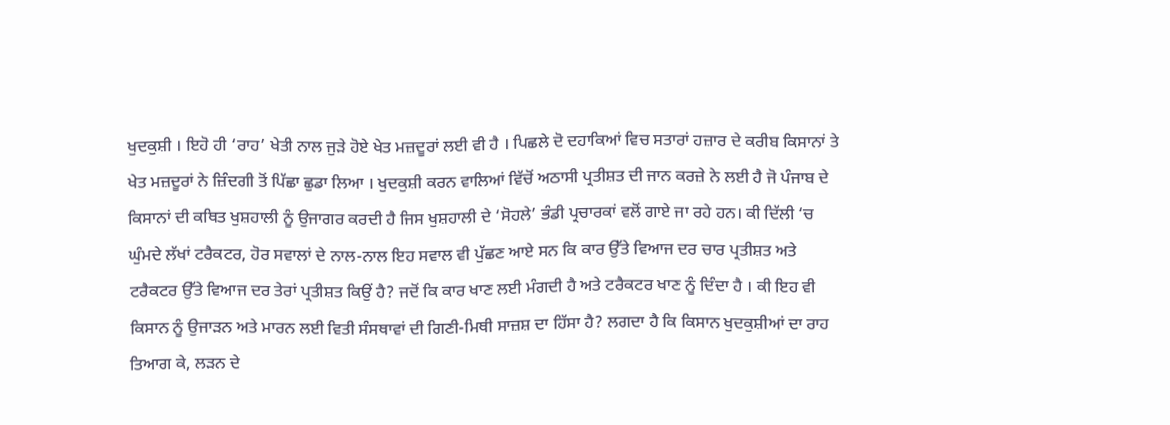ਖੁਦਕੁਸ਼ੀ । ਇਹੋ ਹੀ ‘ਰਾਹ’ ਖੇਤੀ ਨਾਲ ਜੁੜੇ ਹੋਏ ਖੇਤ ਮਜ਼ਦੂਰਾਂ ਲਈ ਵੀ ਹੈ । ਪਿਛਲੇ ਦੋ ਦਹਾਕਿਆਂ ਵਿਚ ਸਤਾਰਾਂ ਹਜ਼ਾਰ ਦੇ ਕਰੀਬ ਕਿਸਾਨਾਂ ਤੇ ਖੇਤ ਮਜ਼ਦੂਰਾਂ ਨੇ ਜ਼ਿੰਦਗੀ ਤੋਂ ਪਿੱਛਾ ਛੁਡਾ ਲਿਆ । ਖੁਦਕੁਸ਼ੀ ਕਰਨ ਵਾਲਿਆਂ ਵਿੱਚੋਂ ਅਠਾਸੀ ਪ੍ਰਤੀਸ਼ਤ ਦੀ ਜਾਨ ਕਰਜ਼ੇ ਨੇ ਲਈ ਹੈ ਜੋ ਪੰਜਾਬ ਦੇ ਕਿਸਾਨਾਂ ਦੀ ਕਥਿਤ ਖੁਸ਼ਹਾਲੀ ਨੂੰ ਉਜਾਗਰ ਕਰਦੀ ਹੈ ਜਿਸ ਖੁਸ਼ਹਾਲੀ ਦੇ ‘ਸੋਹਲੇ’ ਭੰਡੀ ਪ੍ਰਚਾਰਕਾਂ ਵਲੋਂ ਗਾਏ ਜਾ ਰਹੇ ਹਨ। ਕੀ ਦਿੱਲੀ ‘ਚ ਘੁੰਮਦੇ ਲੱਖਾਂ ਟਰੈਕਟਰ, ਹੋਰ ਸਵਾਲਾਂ ਦੇ ਨਾਲ-ਨਾਲ ਇਹ ਸਵਾਲ ਵੀ ਪੁੱਛਣ ਆਏ ਸਨ ਕਿ ਕਾਰ ਉੱਤੇ ਵਿਆਜ ਦਰ ਚਾਰ ਪ੍ਰਤੀਸ਼ਤ ਅਤੇ ਟਰੈਕਟਰ ਉੱਤੇ ਵਿਆਜ ਦਰ ਤੇਰਾਂ ਪ੍ਰਤੀਸ਼ਤ ਕਿਉਂ ਹੈ? ਜਦੋਂ ਕਿ ਕਾਰ ਖਾਣ ਲਈ ਮੰਗਦੀ ਹੈ ਅਤੇ ਟਰੈਕਟਰ ਖਾਣ ਨੂੰ ਦਿੰਦਾ ਹੈ । ਕੀ ਇਹ ਵੀ ਕਿਸਾਨ ਨੂੰ ਉਜਾੜਨ ਅਤੇ ਮਾਰਨ ਲਈ ਵਿਤੀ ਸੰਸਥਾਵਾਂ ਦੀ ਗਿਣੀ-ਮਿਥੀ ਸਾਜ਼ਸ਼ ਦਾ ਹਿੱਸਾ ਹੈ? ਲਗਦਾ ਹੈ ਕਿ ਕਿਸਾਨ ਖੁਦਕੁਸ਼ੀਆਂ ਦਾ ਰਾਹ ਤਿਆਗ ਕੇ, ਲੜਨ ਦੇ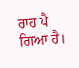ਰਾਹ ਪੈ ਗਿਆ ਹੈ।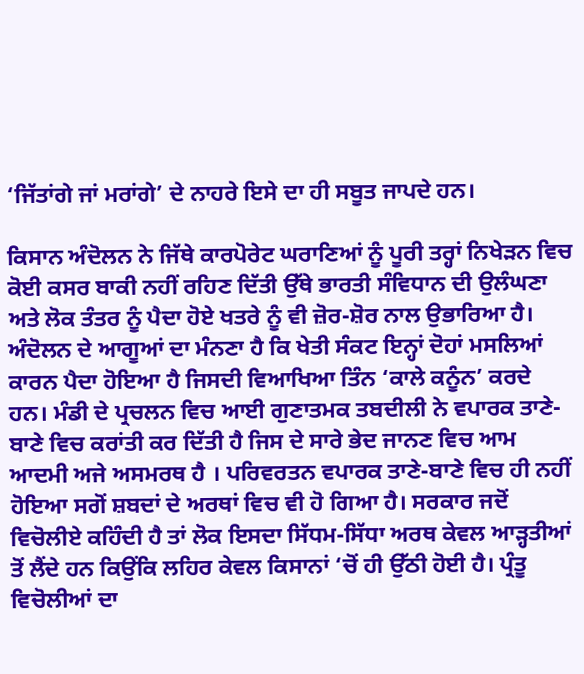‘ਜਿੱਤਾਂਗੇ ਜਾਂ ਮਰਾਂਗੇ’ ਦੇ ਨਾਹਰੇ ਇਸੇ ਦਾ ਹੀ ਸਬੂਤ ਜਾਪਦੇ ਹਨ।

ਕਿਸਾਨ ਅੰਦੋਲਨ ਨੇ ਜਿੱਥੇ ਕਾਰਪੋਰੇਟ ਘਰਾਣਿਆਂ ਨੂੰ ਪੂਰੀ ਤਰ੍ਹਾਂ ਨਿਖੇੜਨ ਵਿਚ ਕੋਈ ਕਸਰ ਬਾਕੀ ਨਹੀਂ ਰਹਿਣ ਦਿੱਤੀ ਉੱਥੇ ਭਾਰਤੀ ਸੰਵਿਧਾਨ ਦੀ ਉਲੰਘਣਾ ਅਤੇ ਲੋਕ ਤੰਤਰ ਨੂੰ ਪੈਦਾ ਹੋਏ ਖਤਰੇ ਨੂੰ ਵੀ ਜ਼ੋਰ-ਸ਼ੋਰ ਨਾਲ ਉਭਾਰਿਆ ਹੈ। ਅੰਦੋਲਨ ਦੇ ਆਗੂਆਂ ਦਾ ਮੰਨਣਾ ਹੈ ਕਿ ਖੇਤੀ ਸੰਕਟ ਇਨ੍ਹਾਂ ਦੋਹਾਂ ਮਸਲਿਆਂ ਕਾਰਨ ਪੈਦਾ ਹੋਇਆ ਹੈ ਜਿਸਦੀ ਵਿਆਖਿਆ ਤਿੰਨ ‘ਕਾਲੇ ਕਨੂੰਨ’ ਕਰਦੇ ਹਨ। ਮੰਡੀ ਦੇ ਪ੍ਰਚਲਨ ਵਿਚ ਆਈ ਗੁਣਾਤਮਕ ਤਬਦੀਲੀ ਨੇ ਵਪਾਰਕ ਤਾਣੇ-ਬਾਣੇ ਵਿਚ ਕਰਾਂਤੀ ਕਰ ਦਿੱਤੀ ਹੈ ਜਿਸ ਦੇ ਸਾਰੇ ਭੇਦ ਜਾਨਣ ਵਿਚ ਆਮ ਆਦਮੀ ਅਜੇ ਅਸਮਰਥ ਹੈ । ਪਰਿਵਰਤਨ ਵਪਾਰਕ ਤਾਣੇ-ਬਾਣੇ ਵਿਚ ਹੀ ਨਹੀਂ ਹੋਇਆ ਸਗੋਂ ਸ਼ਬਦਾਂ ਦੇ ਅਰਥਾਂ ਵਿਚ ਵੀ ਹੋ ਗਿਆ ਹੈ। ਸਰਕਾਰ ਜਦੋਂ ਵਿਚੋਲੀਏ ਕਹਿੰਦੀ ਹੈ ਤਾਂ ਲੋਕ ਇਸਦਾ ਸਿੱਧਮ-ਸਿੱਧਾ ਅਰਥ ਕੇਵਲ ਆੜ੍ਹਤੀਆਂ ਤੋਂ ਲੈਂਦੇ ਹਨ ਕਿਉਂਕਿ ਲਹਿਰ ਕੇਵਲ ਕਿਸਾਨਾਂ ‘ਚੋਂ ਹੀ ਉੱਠੀ ਹੋਈ ਹੈ। ਪ੍ਰੰਤੂ ਵਿਚੋਲੀਆਂ ਦਾ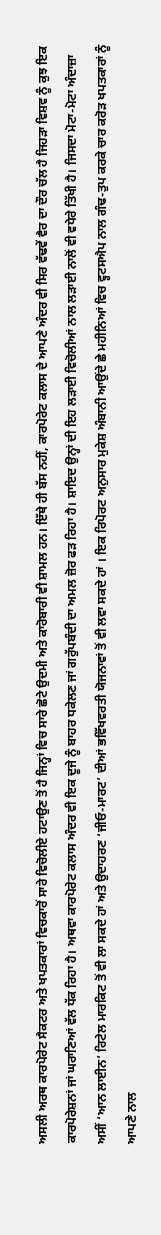ਅਸਲੀ ਅਰਥ ਕਾਰਪੋਰੇਟ ਸੈਕਟਰ ਅਤੇ ਖਪਤਕਾਰਾਂ ਵਿਚਕਾਰੋਂ ਸਾਰੇ ਵਿਚੋਲੀਏ ਹਟਾਉਣ ਤੋਂ ਹੈ ਜਿਨ੍ਹਾਂ ਵਿਚ ਸਾਰੇ ਛੋਟੇ ਉਦਮੀ ਅਤੇ ਕਾਰੋਬਾਰੀ ਵੀ ਸ਼ਾਮਲ ਹਨ। ਇੱਥੇ ਹੀ ਬੱਸ ਨਹੀਂ, ਕਾਰਪੋਰੇਟ ਕਲਾਸ ਦੇ ਆਪਣੇ ਅੰਦਰ ਵੀ ਸਿਰ ਵੱਢਵੇਂ ਵੈਰ ਦਾ ਦੌਰ ਚੱਲ ਹੈ ਜਿਹੜਾ ਵਿਸ਼ਵ ਨੂੰ ਕੁਝ ਇਕ ਕਾਰਪੋਰੇਸ਼ਨਾਂ ਜਾਂ ਘਰਾਣਿਆਂ ਵੱਲ ਧੱਕ ਰਿਹਾ ਹੈ। ਅਥਵਾ ਕਾਰਪੋਰੇਟ ਕਲਾਸ ਅੰਦਰ ਵੀ ਇਕ ਦੂਜੇ ਨੂੰ ਬਾਹਰ ਧਕੇਲਣ ਜਾਂ ਗਰੁੱਪਬੰਦੀ ਦਾ ਅਮਲ ਜ਼ੋਰ ਫੜ ਰਿਹਾ ਹੈ। ਸ਼ਾਇਦ ਉਨ੍ਹਾਂ ਦੀ ਇਹ ਲੜਾਈ ਵਿਚੋਲੀਆਂ ਨਾਲ ਲੜਾਈ ਨਾਲੋਂ ਵੀ ਵਧੇਰੇ ਤਿੱਖੀ ਹੈ। ਜਿਸਦਾ ਮੋਟਾ-ਮੋਟਾ ਅੰਦਾਜ਼ਾ ਅਸੀਂ ‘ਆਨ ਲਾਈਨ’ ਰਿਟੇਲ ਮਾਰਕਿਟ ਤੋਂ ਵੀ ਲਾ ਸਕਦੇ ਹਾਂ ਅਤੇ ਉਦਾਹਰਣ ‘ਜੀਓ-ਮਾਰਟ’ ਦੀਆਂ ਭਵਿੱਖਵਰਤੀ ਯੋਜਨਾਵਾਂ ਤੋਂ ਵੀ ਲਵਾ ਸਕਦੇ ਹਾਂ । ਇਕ ਰਿਪੋਰਟ ਅਨੁਸਾਰ ਮੁਕੇਸ਼ ਅੰਬਾਨੀ ਆਉਂਦੇ ਛੇ ਮਹੀਨਿਆਂ ਵਿਚ ਵ੍ਹਟਸਐਪ ਨਾਲ ਗੰਢ-ਤੁਪ ਕਰਕੇ ਚਾਰ ਕਰੋੜ ਖਪਤਕਾਰਾਂ ਨੂੰ ਆਪਣੇ ਨਾਲ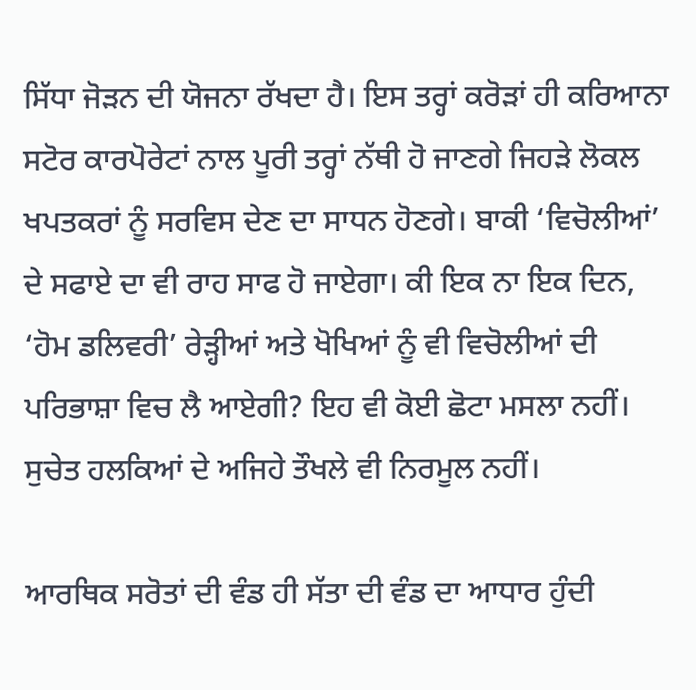ਸਿੱਧਾ ਜੋੜਨ ਦੀ ਯੋਜਨਾ ਰੱਖਦਾ ਹੈ। ਇਸ ਤਰ੍ਹਾਂ ਕਰੋੜਾਂ ਹੀ ਕਰਿਆਨਾ ਸਟੋਰ ਕਾਰਪੋਰੇਟਾਂ ਨਾਲ ਪੂਰੀ ਤਰ੍ਹਾਂ ਨੱਥੀ ਹੋ ਜਾਣਗੇ ਜਿਹੜੇ ਲੋਕਲ ਖਪਤਕਰਾਂ ਨੂੰ ਸਰਵਿਸ ਦੇਣ ਦਾ ਸਾਧਨ ਹੋਣਗੇ। ਬਾਕੀ ‘ਵਿਚੋਲੀਆਂ’ ਦੇ ਸਫਾਏ ਦਾ ਵੀ ਰਾਹ ਸਾਫ ਹੋ ਜਾਏਗਾ। ਕੀ ਇਕ ਨਾ ਇਕ ਦਿਨ, ‘ਹੋਮ ਡਲਿਵਰੀ’ ਰੇੜ੍ਹੀਆਂ ਅਤੇ ਖੋਖਿਆਂ ਨੂੰ ਵੀ ਵਿਚੋਲੀਆਂ ਦੀ ਪਰਿਭਾਸ਼ਾ ਵਿਚ ਲੈ ਆਏਗੀ? ਇਹ ਵੀ ਕੋਈ ਛੋਟਾ ਮਸਲਾ ਨਹੀਂ। ਸੁਚੇਤ ਹਲਕਿਆਂ ਦੇ ਅਜਿਹੇ ਤੌਖਲੇ ਵੀ ਨਿਰਮੂਲ ਨਹੀਂ।

ਆਰਥਿਕ ਸਰੋਤਾਂ ਦੀ ਵੰਡ ਹੀ ਸੱਤਾ ਦੀ ਵੰਡ ਦਾ ਆਧਾਰ ਹੁੰਦੀ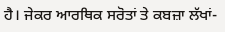ਹੈ। ਜੇਕਰ ਆਰਥਿਕ ਸਰੋਤਾਂ ਤੇ ਕਬਜ਼ਾ ਲੱਖਾਂ-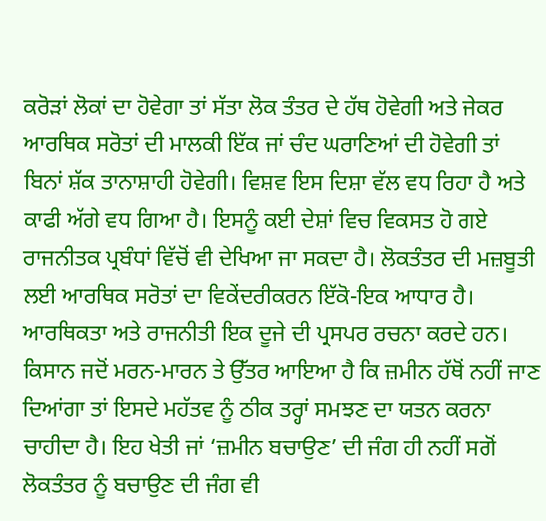ਕਰੋੜਾਂ ਲੋਕਾਂ ਦਾ ਹੋਵੇਗਾ ਤਾਂ ਸੱਤਾ ਲੋਕ ਤੰਤਰ ਦੇ ਹੱਥ ਹੋਵੇਗੀ ਅਤੇ ਜੇਕਰ ਆਰਥਿਕ ਸਰੋਤਾਂ ਦੀ ਮਾਲਕੀ ਇੱਕ ਜਾਂ ਚੰਦ ਘਰਾਣਿਆਂ ਦੀ ਹੋਵੇਗੀ ਤਾਂ ਬਿਨਾਂ ਸ਼ੱਕ ਤਾਨਾਸ਼ਾਹੀ ਹੋਵੇਗੀ। ਵਿਸ਼ਵ ਇਸ ਦਿਸ਼ਾ ਵੱਲ ਵਧ ਰਿਹਾ ਹੈ ਅਤੇ ਕਾਫੀ ਅੱਗੇ ਵਧ ਗਿਆ ਹੈ। ਇਸਨੂੰ ਕਈ ਦੇਸ਼ਾਂ ਵਿਚ ਵਿਕਸਤ ਹੋ ਗਏ ਰਾਜਨੀਤਕ ਪ੍ਰਬੰਧਾਂ ਵਿੱਚੋਂ ਵੀ ਦੇਖਿਆ ਜਾ ਸਕਦਾ ਹੈ। ਲੋਕਤੰਤਰ ਦੀ ਮਜ਼ਬੂਤੀ ਲਈ ਆਰਥਿਕ ਸਰੋਤਾਂ ਦਾ ਵਿਕੇਂਦਰੀਕਰਨ ਇੱਕੋ-ਇਕ ਆਧਾਰ ਹੈ। ਆਰਥਿਕਤਾ ਅਤੇ ਰਾਜਨੀਤੀ ਇਕ ਦੂਜੇ ਦੀ ਪ੍ਰਸਪਰ ਰਚਨਾ ਕਰਦੇ ਹਨ। ਕਿਸਾਨ ਜਦੋਂ ਮਰਨ-ਮਾਰਨ ਤੇ ਉੱਤਰ ਆਇਆ ਹੈ ਕਿ ਜ਼ਮੀਨ ਹੱਥੋਂ ਨਹੀਂ ਜਾਣ ਦਿਆਂਗਾ ਤਾਂ ਇਸਦੇ ਮਹੱਤਵ ਨੂੰ ਠੀਕ ਤਰ੍ਹਾਂ ਸਮਝਣ ਦਾ ਯਤਨ ਕਰਨਾ ਚਾਹੀਦਾ ਹੈ। ਇਹ ਖੇਤੀ ਜਾਂ ‘ਜ਼ਮੀਨ ਬਚਾਉਣ’ ਦੀ ਜੰਗ ਹੀ ਨਹੀਂ ਸਗੋਂ ਲੋਕਤੰਤਰ ਨੂੰ ਬਚਾਉਣ ਦੀ ਜੰਗ ਵੀ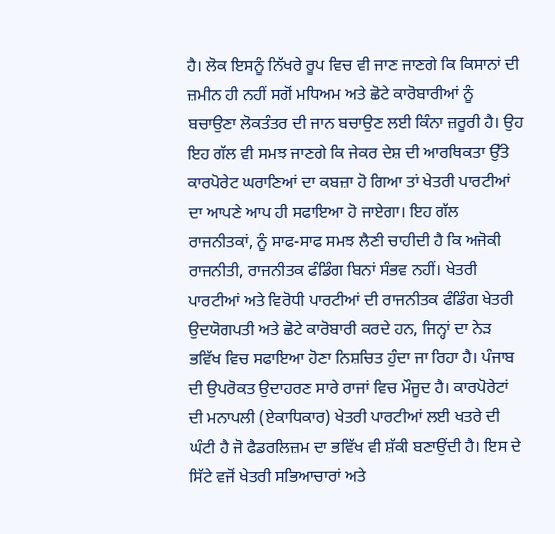ਹੈ। ਲੋਕ ਇਸਨੂੰ ਨਿੱਖਰੇ ਰੂਪ ਵਿਚ ਵੀ ਜਾਣ ਜਾਣਗੇ ਕਿ ਕਿਸਾਨਾਂ ਦੀ ਜ਼ਮੀਨ ਹੀ ਨਹੀਂ ਸਗੋਂ ਮਧਿਅਮ ਅਤੇ ਛੋਟੇ ਕਾਰੋਬਾਰੀਆਂ ਨੂੰ ਬਚਾਉਣਾ ਲੋਕਤੰਤਰ ਦੀ ਜਾਨ ਬਚਾਉਣ ਲਈ ਕਿੰਨਾ ਜ਼ਰੂਰੀ ਹੈ। ਉਹ ਇਹ ਗੱਲ ਵੀ ਸਮਝ ਜਾਣਗੇ ਕਿ ਜੇਕਰ ਦੇਸ਼ ਦੀ ਆਰਥਿਕਤਾ ਉੱਤੇ ਕਾਰਪੋਰੇਟ ਘਰਾਣਿਆਂ ਦਾ ਕਬਜ਼ਾ ਹੋ ਗਿਆ ਤਾਂ ਖੇਤਰੀ ਪਾਰਟੀਆਂ ਦਾ ਆਪਣੇ ਆਪ ਹੀ ਸਫਾਇਆ ਹੋ ਜਾਏਗਾ। ਇਹ ਗੱਲ ਰਾਜਨੀਤਕਾਂ, ਨੂੰ ਸਾਫ-ਸਾਫ ਸਮਝ ਲੈਣੀ ਚਾਹੀਦੀ ਹੈ ਕਿ ਅਜੋਕੀ ਰਾਜਨੀਤੀ, ਰਾਜਨੀਤਕ ਫੰਡਿੰਗ ਬਿਨਾਂ ਸੰਭਵ ਨਹੀਂ। ਖੇਤਰੀ ਪਾਰਟੀਆਂ ਅਤੇ ਵਿਰੋਧੀ ਪਾਰਟੀਆਂ ਦੀ ਰਾਜਨੀਤਕ ਫੰਡਿੰਗ ਖੇਤਰੀ ਉਦਯੋਗਪਤੀ ਅਤੇ ਛੋਟੇ ਕਾਰੋਬਾਰੀ ਕਰਦੇ ਹਨ, ਜਿਨ੍ਹਾਂ ਦਾ ਨੇੜ ਭਵਿੱਖ ਵਿਚ ਸਫਾਇਆ ਹੋਣਾ ਨਿਸ਼ਚਿਤ ਹੁੰਦਾ ਜਾ ਰਿਹਾ ਹੈ। ਪੰਜਾਬ ਦੀ ਉਪਰੋਕਤ ਉਦਾਹਰਣ ਸਾਰੇ ਰਾਜਾਂ ਵਿਚ ਮੌਜੂਦ ਹੈ। ਕਾਰਪੋਰੇਟਾਂ ਦੀ ਮਨਾਪਲੀ (ਏਕਾਧਿਕਾਰ) ਖੇਤਰੀ ਪਾਰਟੀਆਂ ਲਈ ਖਤਰੇ ਦੀ ਘੰਟੀ ਹੈ ਜੋ ਫੈਡਰਲਿਜ਼ਮ ਦਾ ਭਵਿੱਖ ਵੀ ਸ਼ੱਕੀ ਬਣਾਉਂਦੀ ਹੈ। ਇਸ ਦੇ ਸਿੱਟੇ ਵਜੋਂ ਖੇਤਰੀ ਸਭਿਆਚਾਰਾਂ ਅਤੇ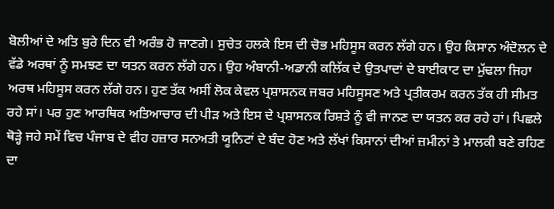ਬੋਲੀਆਂ ਦੇ ਅਤਿ ਬੁਰੇ ਦਿਨ ਵੀ ਅਰੰਭ ਹੋ ਜਾਣਗੇ। ਸੁਚੇਤ ਹਲਕੇ ਇਸ ਦੀ ਚੋਭ ਮਹਿਸੂਸ ਕਰਨ ਲੱਗੇ ਹਨ। ਉਹ ਕਿਸਾਨ ਅੰਦੋਲਨ ਦੇ ਵੱਡੇ ਅਰਥਾਂ ਨੂੰ ਸਮਝਣ ਦਾ ਯਤਨ ਕਰਨ ਲੱਗੇ ਹਨ। ਉਹ ਅੰਬਾਨੀ-ਅਡਾਨੀ ਕਲਿੱਕ ਦੇ ਉਤਪਾਦਾਂ ਦੇ ਬਾਈਕਾਟ ਦਾ ਮੁੱਢਲਾ ਜਿਹਾ ਅਰਥ ਮਹਿਸੂਸ ਕਰਨ ਲੱਗੇ ਹਨ। ਹੁਣ ਤੱਕ ਅਸੀਂ ਲੋਕ ਕੇਵਲ ਪ੍ਰਸ਼ਾਸਨਕ ਜਬਰ ਮਹਿਸੂਸਣ ਅਤੇ ਪ੍ਰਤੀਕਰਮ ਕਰਨ ਤੱਕ ਹੀ ਸੀਮਤ ਰਹੇ ਸਾਂ। ਪਰ ਹੁਣ ਆਰਥਿਕ ਅਤਿਆਚਾਰ ਦੀ ਪੀੜ ਅਤੇ ਇਸ ਦੇ ਪ੍ਰਸ਼ਾਸਨਕ ਰਿਸ਼ਤੇ ਨੂੰ ਵੀ ਜਾਨਣ ਦਾ ਯਤਨ ਕਰ ਰਹੇ ਹਾਂ। ਪਿਛਲੇ ਥੋੜ੍ਹੇ ਜਹੇ ਸਮੇਂ ਵਿਚ ਪੰਜਾਬ ਦੇ ਵੀਹ ਹਜ਼ਾਰ ਸਨਅਤੀ ਯੂਨਿਟਾਂ ਦੇ ਬੰਦ ਹੋਣ ਅਤੇ ਲੱਖਾਂ ਕਿਸਾਨਾਂ ਦੀਆਂ ਜ਼ਮੀਨਾਂ ਤੇ ਮਾਲਕੀ ਬਣੇ ਰਹਿਣ ਦਾ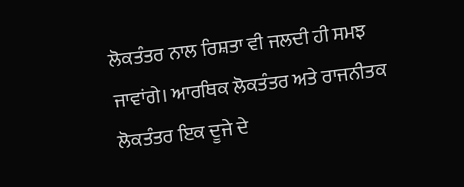ਲੋਕਤੰਤਰ ਨਾਲ ਰਿਸ਼ਤਾ ਵੀ ਜਲਦੀ ਹੀ ਸਮਝ ਜਾਵਾਂਗੇ। ਆਰਥਿਕ ਲੋਕਤੰਤਰ ਅਤੇ ਰਾਜਨੀਤਕ ਲੋਕਤੰਤਰ ਇਕ ਦੂਜੇ ਦੇ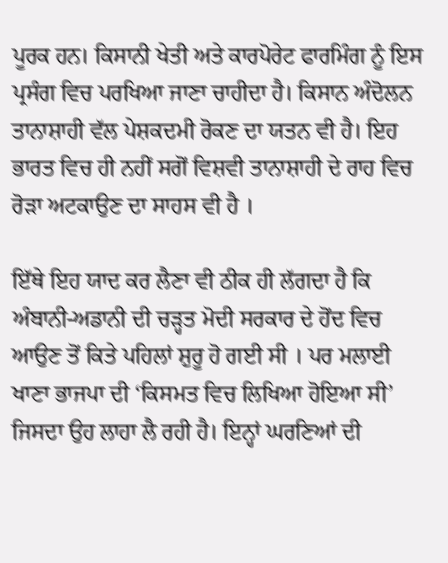ਪੂਰਕ ਹਨ। ਕਿਸਾਨੀ ਖੇਤੀ ਅਤੇ ਕਾਰਪੋਰੇਟ ਫਾਰਮਿੰਗ ਨੂੰ ਇਸ ਪ੍ਰਸੰਗ ਵਿਚ ਪਰਖਿਆ ਜਾਣਾ ਚਾਹੀਦਾ ਹੈ। ਕਿਸਾਨ ਅੰਦੋਲਨ ਤਾਨਾਸ਼ਾਹੀ ਵੱਲ ਪੇਸ਼ਕਦਮੀ ਰੋਕਣ ਦਾ ਯਤਨ ਵੀ ਹੈ। ਇਹ ਭਾਰਤ ਵਿਚ ਹੀ ਨਹੀਂ ਸਗੋਂ ਵਿਸ਼ਵੀ ਤਾਨਾਸ਼ਾਹੀ ਦੇ ਰਾਹ ਵਿਚ ਰੋੜਾ ਅਟਕਾਉਣ ਦਾ ਸਾਹਸ ਵੀ ਹੈ ।

ਇੱਥੇ ਇਹ ਯਾਦ ਕਰ ਲੈਣਾ ਵੀ ਠੀਕ ਹੀ ਲੱਗਦਾ ਹੈ ਕਿ ਅੰਬਾਨੀ-ਅਡਾਨੀ ਦੀ ਚੜ੍ਹਤ ਮੋਦੀ ਸਰਕਾਰ ਦੇ ਹੋਂਦ ਵਿਚ ਆਉਣ ਤੋਂ ਕਿਤੇ ਪਹਿਲਾਂ ਸ਼ੁਰੂ ਹੋ ਗਈ ਸੀ । ਪਰ ਮਲਾਈ ਖਾਣਾ ਭਾਜਪਾ ਦੀ ‘ਕਿਸਮਤ ਵਿਚ ਲਿਖਿਆ ਹੋਇਆ ਸੀ’ ਜਿਸਦਾ ਉਹ ਲਾਹਾ ਲੈ ਰਹੀ ਹੈ। ਇਨ੍ਹਾਂ ਘਰਣਿਆਂ ਦੀ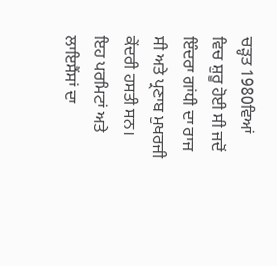ਚੜ੍ਹਤ 1980ਵਿਆਂ ਵਿਚ ਸ਼ੁਰੂ ਹੋਈ ਸੀ ਜਦੋਂ ਇੰਦਰਾ ਗਾਂਧੀ ਦਾ ਰਾਜ ਸੀ ਅਤੇ ਪ੍ਰਣਾਬ ਮੁਖਰਜੀ ਕੇਂਦਰੀ ਹਸਤੀ ਸਨ। ਇਹ ਪਰਮਿਟਾਂ ਅਤੇ ਲਾਇਸੈਂਸਾਂ ਦਾ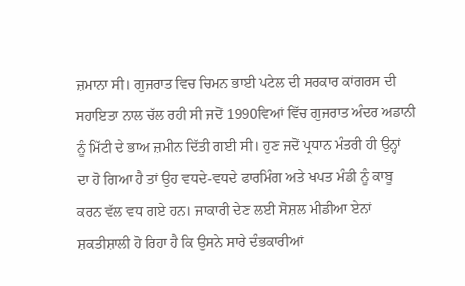ਜ਼ਮਾਨਾ ਸੀ। ਗੁਜਰਾਤ ਵਿਚ ਚਿਮਨ ਭਾਈ ਪਟੇਲ ਦੀ ਸਰਕਾਰ ਕਾਂਗਰਸ ਦੀ ਸਹਾਇਤਾ ਨਾਲ ਚੱਲ ਰਹੀ ਸੀ ਜਦੋਂ 1990ਵਿਆਂ ਵਿੱਚ ਗੁਜਰਾਤ ਅੰਦਰ ਅਡਾਨੀ ਨੂੰ ਮਿੱਟੀ ਦੇ ਭਾਅ ਜ਼ਮੀਨ ਦਿੱਤੀ ਗਈ ਸੀ। ਹੁਣ ਜਦੋਂ ਪ੍ਰਧਾਨ ਮੰਤਰੀ ਹੀ ਉਨ੍ਹਾਂ ਦਾ ਹੋ ਗਿਆ ਹੈ ਤਾਂ ਉਹ ਵਧਦੇ-ਵਧਦੇ ਫਾਰਮਿੰਗ ਅਤੇ ਖਪਤ ਮੰਡੀ ਨੂੰ ਕਾਬੂ ਕਰਨ ਵੱਲ ਵਧ ਗਏ ਹਨ। ਜਾਕਾਰੀ ਦੇਣ ਲਈ ਸੋਸ਼ਲ ਮੀਡੀਆ ਏਨਾਂ ਸ਼ਕਤੀਸ਼ਾਲੀ ਹੋ ਰਿਹਾ ਹੈ ਕਿ ਉਸਨੇ ਸਾਰੇ ਦੰਭਕਾਰੀਆਂ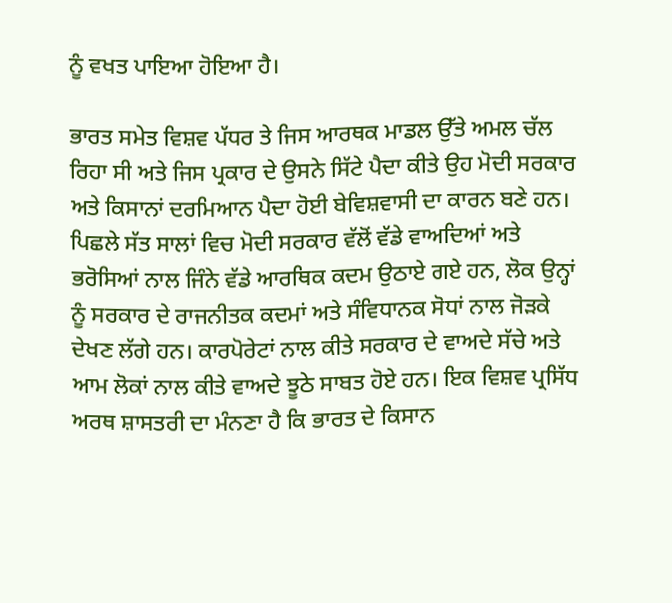ਨੂੰ ਵਖਤ ਪਾਇਆ ਹੋਇਆ ਹੈ।

ਭਾਰਤ ਸਮੇਤ ਵਿਸ਼ਵ ਪੱਧਰ ਤੇ ਜਿਸ ਆਰਥਕ ਮਾਡਲ ਉੱਤੇ ਅਮਲ ਚੱਲ ਰਿਹਾ ਸੀ ਅਤੇ ਜਿਸ ਪ੍ਰਕਾਰ ਦੇ ਉਸਨੇ ਸਿੱਟੇ ਪੈਦਾ ਕੀਤੇ ਉਹ ਮੋਦੀ ਸਰਕਾਰ ਅਤੇ ਕਿਸਾਨਾਂ ਦਰਮਿਆਨ ਪੈਦਾ ਹੋਈ ਬੇਵਿਸ਼ਵਾਸੀ ਦਾ ਕਾਰਨ ਬਣੇ ਹਨ। ਪਿਛਲੇ ਸੱਤ ਸਾਲਾਂ ਵਿਚ ਮੋਦੀ ਸਰਕਾਰ ਵੱਲੋਂ ਵੱਡੇ ਵਾਅਦਿਆਂ ਅਤੇ ਭਰੋਸਿਆਂ ਨਾਲ ਜਿੰਨੇ ਵੱਡੇ ਆਰਥਿਕ ਕਦਮ ਉਠਾਏ ਗਏ ਹਨ, ਲੋਕ ਉਨ੍ਹਾਂ ਨੂੰ ਸਰਕਾਰ ਦੇ ਰਾਜਨੀਤਕ ਕਦਮਾਂ ਅਤੇ ਸੰਵਿਧਾਨਕ ਸੋਧਾਂ ਨਾਲ ਜੋੜਕੇ ਦੇਖਣ ਲੱਗੇ ਹਨ। ਕਾਰਪੋਰੇਟਾਂ ਨਾਲ ਕੀਤੇ ਸਰਕਾਰ ਦੇ ਵਾਅਦੇ ਸੱਚੇ ਅਤੇ ਆਮ ਲੋਕਾਂ ਨਾਲ ਕੀਤੇ ਵਾਅਦੇ ਝੂਠੇ ਸਾਬਤ ਹੋਏ ਹਨ। ਇਕ ਵਿਸ਼ਵ ਪ੍ਰਸਿੱਧ ਅਰਥ ਸ਼ਾਸਤਰੀ ਦਾ ਮੰਨਣਾ ਹੈ ਕਿ ਭਾਰਤ ਦੇ ਕਿਸਾਨ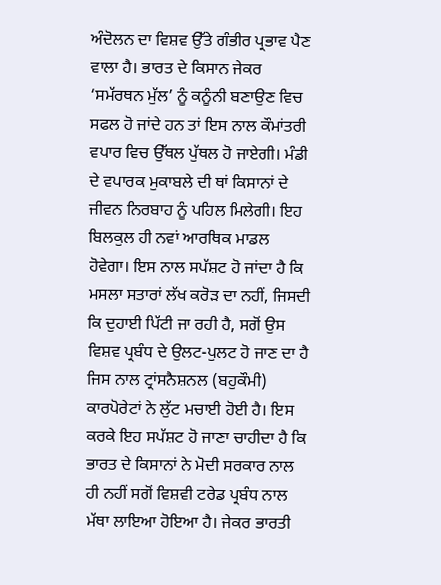ਅੰਦੋਲਨ ਦਾ ਵਿਸ਼ਵ ਉੱਤੇ ਗੰਭੀਰ ਪ੍ਰਭਾਵ ਪੈਣ ਵਾਲਾ ਹੈ। ਭਾਰਤ ਦੇ ਕਿਸਾਨ ਜੇਕਰ ‘ਸਮੱਰਥਨ ਮੁੱਲ’ ਨੂੰ ਕਨੂੰਨੀ ਬਣਾਉਣ ਵਿਚ ਸਫਲ ਹੋ ਜਾਂਦੇ ਹਨ ਤਾਂ ਇਸ ਨਾਲ ਕੌਮਾਂਤਰੀ ਵਪਾਰ ਵਿਚ ਉੱਥਲ ਪੁੱਥਲ ਹੋ ਜਾਏਗੀ। ਮੰਡੀ ਦੇ ਵਪਾਰਕ ਮੁਕਾਬਲੇ ਦੀ ਥਾਂ ਕਿਸਾਨਾਂ ਦੇ ਜੀਵਨ ਨਿਰਬਾਹ ਨੂੰ ਪਹਿਲ ਮਿਲੇਗੀ। ਇਹ ਬਿਲਕੁਲ ਹੀ ਨਵਾਂ ਆਰਥਿਕ ਮਾਡਲ ਹੋਵੇਗਾ। ਇਸ ਨਾਲ ਸਪੱਸ਼ਟ ਹੋ ਜਾਂਦਾ ਹੈ ਕਿ ਮਸਲਾ ਸਤਾਰਾਂ ਲੱਖ ਕਰੋੜ ਦਾ ਨਹੀਂ, ਜਿਸਦੀ ਕਿ ਦੁਹਾਈ ਪਿੱਟੀ ਜਾ ਰਹੀ ਹੈ, ਸਗੋਂ ਉਸ ਵਿਸ਼ਵ ਪ੍ਰਬੰਧ ਦੇ ਉਲਟ-ਪੁਲਟ ਹੋ ਜਾਣ ਦਾ ਹੈ ਜਿਸ ਨਾਲ ਟ੍ਰਾਂਸਨੈਸ਼ਨਲ (ਬਹੁਕੌਮੀ) ਕਾਰਪੋਰੇਟਾਂ ਨੇ ਲੁੱਟ ਮਚਾਈ ਹੋਈ ਹੈ। ਇਸ ਕਰਕੇ ਇਹ ਸਪੱਸ਼ਟ ਹੋ ਜਾਣਾ ਚਾਹੀਦਾ ਹੈ ਕਿ ਭਾਰਤ ਦੇ ਕਿਸਾਨਾਂ ਨੇ ਮੋਦੀ ਸਰਕਾਰ ਨਾਲ ਹੀ ਨਹੀਂ ਸਗੋਂ ਵਿਸ਼ਵੀ ਟਰੇਡ ਪ੍ਰਬੰਧ ਨਾਲ ਮੱਥਾ ਲਾਇਆ ਹੋਇਆ ਹੈ। ਜੇਕਰ ਭਾਰਤੀ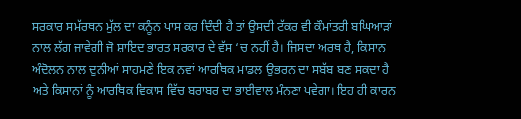ਸਰਕਾਰ ਸਮੱਰਥਨ ਮੁੱਲ ਦਾ ਕਨੂੰਨ ਪਾਸ ਕਰ ਦਿੰਦੀ ਹੈ ਤਾਂ ਉਸਦੀ ਟੱਕਰ ਵੀ ਕੌਮਾਂਤਰੀ ਬਘਿਆੜਾਂ ਨਾਲ ਲੱਗ ਜਾਵੇਗੀ ਜੋ ਸ਼ਾਇਦ ਭਾਰਤ ਸਰਕਾਰ ਦੇ ਵੱਸ ‘ਚ ਨਹੀਂ ਹੈ। ਜਿਸਦਾ ਅਰਥ ਹੈ, ਕਿਸਾਨ ਅੰਦੋਲਨ ਨਾਲ ਦੁਨੀਆਂ ਸਾਹਮਣੇ ਇਕ ਨਵਾਂ ਆਰਥਿਕ ਮਾਡਲ ਉਭਰਨ ਦਾ ਸਬੱਬ ਬਣ ਸਕਦਾ ਹੈ ਅਤੇ ਕਿਸਾਨਾਂ ਨੂੰ ਆਰਥਿਕ ਵਿਕਾਸ ਵਿੱਚ ਬਰਾਬਰ ਦਾ ਭਾਈਵਾਲ ਮੰਨਣਾ ਪਵੇਗਾ। ਇਹ ਹੀ ਕਾਰਨ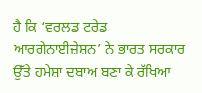ਹੈ ਕਿ ‘ਵਰਲਡ ਟਰੇਡ ਆਰਗੇਨਾਈਜ਼ੇਸ਼ਨ’ ਨੇ ਭਾਰਤ ਸਰਕਾਰ ਉੱਤੇ ਹਮੇਸ਼ਾ ਦਬਾਅ ਬਣਾ ਕੇ ਰੱਖਿਆ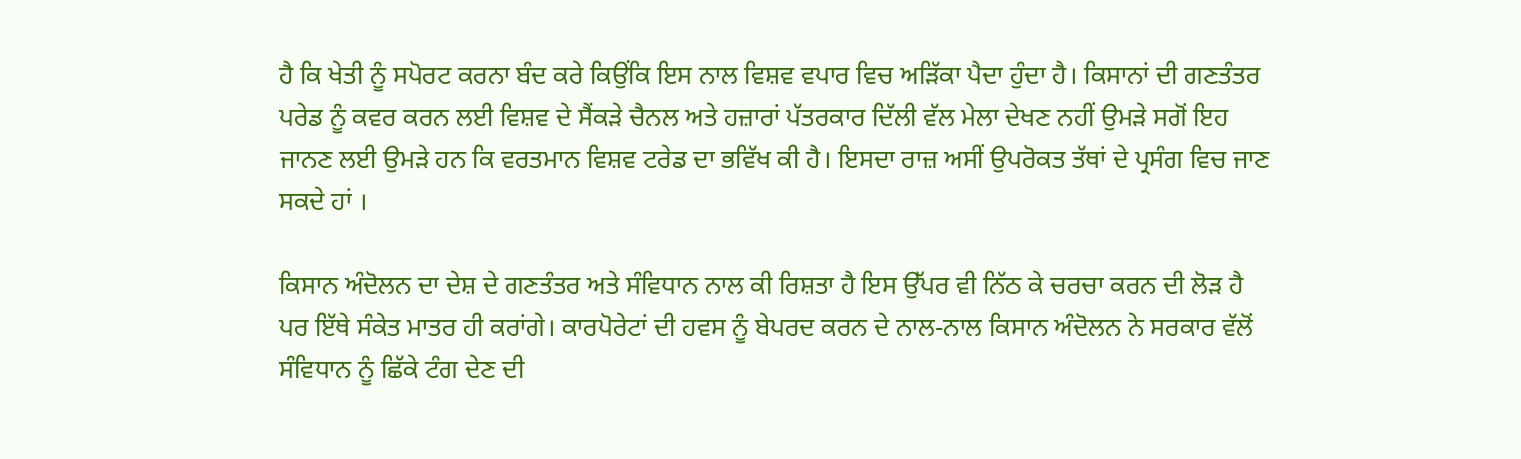ਹੈ ਕਿ ਖੇਤੀ ਨੂੰ ਸਪੋਰਟ ਕਰਨਾ ਬੰਦ ਕਰੇ ਕਿਉਂਕਿ ਇਸ ਨਾਲ ਵਿਸ਼ਵ ਵਪਾਰ ਵਿਚ ਅੜਿੱਕਾ ਪੈਦਾ ਹੁੰਦਾ ਹੈ। ਕਿਸਾਨਾਂ ਦੀ ਗਣਤੰਤਰ ਪਰੇਡ ਨੂੰ ਕਵਰ ਕਰਨ ਲਈ ਵਿਸ਼ਵ ਦੇ ਸੈਂਕੜੇ ਚੈਨਲ ਅਤੇ ਹਜ਼ਾਰਾਂ ਪੱਤਰਕਾਰ ਦਿੱਲੀ ਵੱਲ ਮੇਲਾ ਦੇਖਣ ਨਹੀਂ ਉਮੜੇ ਸਗੋਂ ਇਹ ਜਾਨਣ ਲਈ ਉਮੜੇ ਹਨ ਕਿ ਵਰਤਮਾਨ ਵਿਸ਼ਵ ਟਰੇਡ ਦਾ ਭਵਿੱਖ ਕੀ ਹੈ। ਇਸਦਾ ਰਾਜ਼ ਅਸੀਂ ਉਪਰੋਕਤ ਤੱਥਾਂ ਦੇ ਪ੍ਰਸੰਗ ਵਿਚ ਜਾਣ ਸਕਦੇ ਹਾਂ ।

ਕਿਸਾਨ ਅੰਦੋਲਨ ਦਾ ਦੇਸ਼ ਦੇ ਗਣਤੰਤਰ ਅਤੇ ਸੰਵਿਧਾਨ ਨਾਲ ਕੀ ਰਿਸ਼ਤਾ ਹੈ ਇਸ ਉੱਪਰ ਵੀ ਨਿੱਠ ਕੇ ਚਰਚਾ ਕਰਨ ਦੀ ਲੋੜ ਹੈ ਪਰ ਇੱਥੇ ਸੰਕੇਤ ਮਾਤਰ ਹੀ ਕਰਾਂਗੇ। ਕਾਰਪੋਰੇਟਾਂ ਦੀ ਹਵਸ ਨੂੰ ਬੇਪਰਦ ਕਰਨ ਦੇ ਨਾਲ-ਨਾਲ ਕਿਸਾਨ ਅੰਦੋਲਨ ਨੇ ਸਰਕਾਰ ਵੱਲੋਂ ਸੰਵਿਧਾਨ ਨੂੰ ਛਿੱਕੇ ਟੰਗ ਦੇਣ ਦੀ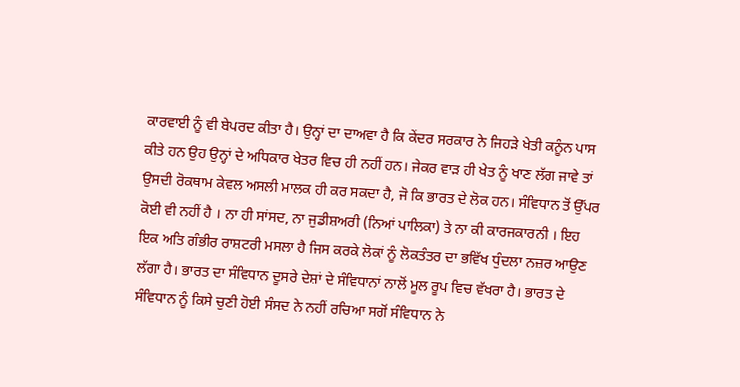ਕਾਰਵਾਈ ਨੂੰ ਵੀ ਬੇਪਰਦ ਕੀਤਾ ਹੈ। ਉਨ੍ਹਾਂ ਦਾ ਦਾਅਵਾ ਹੈ ਕਿ ਕੇਂਦਰ ਸਰਕਾਰ ਨੇ ਜਿਹੜੇ ਖੇਤੀ ਕਨੂੰਨ ਪਾਸ ਕੀਤੇ ਹਨ ਉਹ ਉਨ੍ਹਾਂ ਦੇ ਅਧਿਕਾਰ ਖੇਤਰ ਵਿਚ ਹੀ ਨਹੀਂ ਹਨ। ਜੇਕਰ ਵਾੜ ਹੀ ਖੇਤ ਨੂੰ ਖਾਣ ਲੱਗ ਜਾਵੇ ਤਾਂ ਉਸਦੀ ਰੋਕਥਾਮ ਕੇਵਲ ਅਸਲੀ ਮਾਲਕ ਹੀ ਕਰ ਸਕਦਾ ਹੈ, ਜੋ ਕਿ ਭਾਰਤ ਦੇ ਲੋਕ ਹਨ। ਸੰਵਿਧਾਨ ਤੋਂ ਉੱਪਰ ਕੋਈ ਵੀ ਨਹੀਂ ਹੈ । ਨਾ ਹੀ ਸਾਂਸਦ, ਨਾ ਜੁਡੀਸ਼ਅਰੀ (ਨਿਆਂ ਪਾਲਿਕਾ) ਤੇ ਨਾ ਕੀ ਕਾਰਜਕਾਰਨੀ । ਇਹ ਇਕ ਅਤਿ ਗੰਭੀਰ ਰਾਸ਼ਟਰੀ ਮਸਲਾ ਹੈ ਜਿਸ ਕਰਕੇ ਲੋਕਾਂ ਨੂੰ ਲੋਕਤੰਤਰ ਦਾ ਭਵਿੱਖ ਧੁੰਦਲਾ ਨਜ਼ਰ ਆਉਣ ਲੱਗਾ ਹੈ। ਭਾਰਤ ਦਾ ਸੰਵਿਧਾਨ ਦੂਸਰੇ ਦੇਸ਼ਾਂ ਦੇ ਸੰਵਿਧਾਨਾਂ ਨਾਲੋਂ ਮੂਲ ਰੂਪ ਵਿਚ ਵੱਖਰਾ ਹੈ। ਭਾਰਤ ਦੇ ਸੰਵਿਧਾਨ ਨੂੰ ਕਿਸੇ ਚੁਣੀ ਹੋਈ ਸੰਸਦ ਨੇ ਨਹੀਂ ਰਚਿਆ ਸਗੋਂ ਸੰਵਿਧਾਨ ਨੇ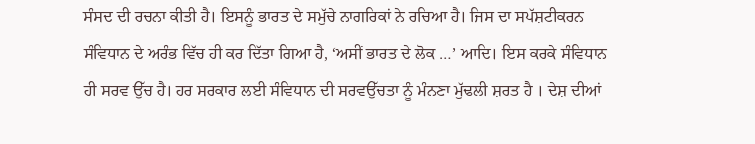ਸੰਸਦ ਦੀ ਰਚਨਾ ਕੀਤੀ ਹੈ। ਇਸਨੂੰ ਭਾਰਤ ਦੇ ਸਮੁੱਚੇ ਨਾਗਰਿਕਾਂ ਨੇ ਰਚਿਆ ਹੈ। ਜਿਸ ਦਾ ਸਪੱਸ਼ਟੀਕਰਨ ਸੰਵਿਧਾਨ ਦੇ ਅਰੰਭ ਵਿੱਚ ਹੀ ਕਰ ਦਿੱਤਾ ਗਿਆ ਹੈ, ‘ਅਸੀਂ ਭਾਰਤ ਦੇ ਲੋਕ …’ ਆਦਿ। ਇਸ ਕਰਕੇ ਸੰਵਿਧਾਨ ਹੀ ਸਰਵ ਉੱਚ ਹੈ। ਹਰ ਸਰਕਾਰ ਲਈ ਸੰਵਿਧਾਨ ਦੀ ਸਰਵਉੱਚਤਾ ਨੂੰ ਮੰਨਣਾ ਮੁੱਢਲੀ ਸ਼ਰਤ ਹੈ । ਦੇਸ਼ ਦੀਆਂ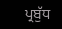ਪ੍ਰਬੁੱਧ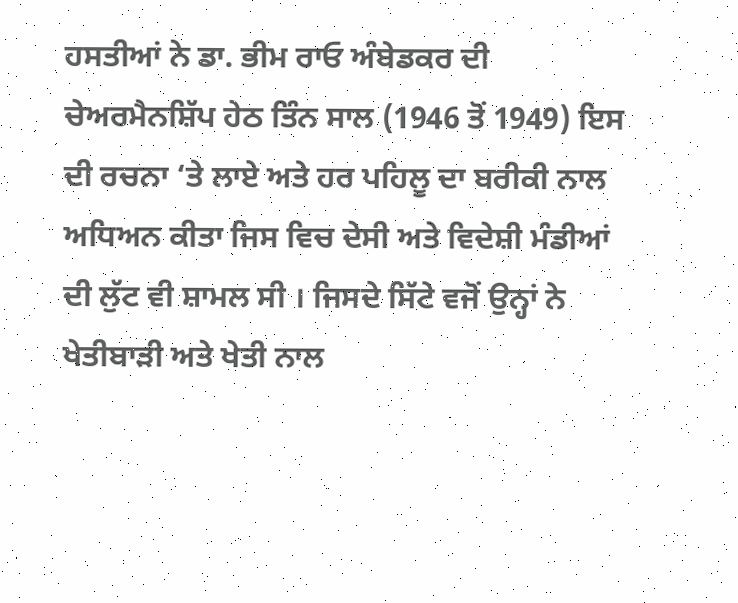ਹਸਤੀਆਂ ਨੇ ਡਾ. ਭੀਮ ਰਾਓ ਅੰਬੇਡਕਰ ਦੀ ਚੇਅਰਮੈਨਸ਼ਿੱਪ ਹੇਠ ਤਿੰਨ ਸਾਲ (1946 ਤੋਂ 1949) ਇਸ ਦੀ ਰਚਨਾ ‘ਤੇ ਲਾਏ ਅਤੇ ਹਰ ਪਹਿਲੂ ਦਾ ਬਰੀਕੀ ਨਾਲ ਅਧਿਅਨ ਕੀਤਾ ਜਿਸ ਵਿਚ ਦੇਸੀ ਅਤੇ ਵਿਦੇਸ਼ੀ ਮੰਡੀਆਂ ਦੀ ਲੁੱਟ ਵੀ ਸ਼ਾਮਲ ਸੀ । ਜਿਸਦੇ ਸਿੱਟੇ ਵਜੋਂ ਉਨ੍ਹਾਂ ਨੇ ਖੇਤੀਬਾੜੀ ਅਤੇ ਖੇਤੀ ਨਾਲ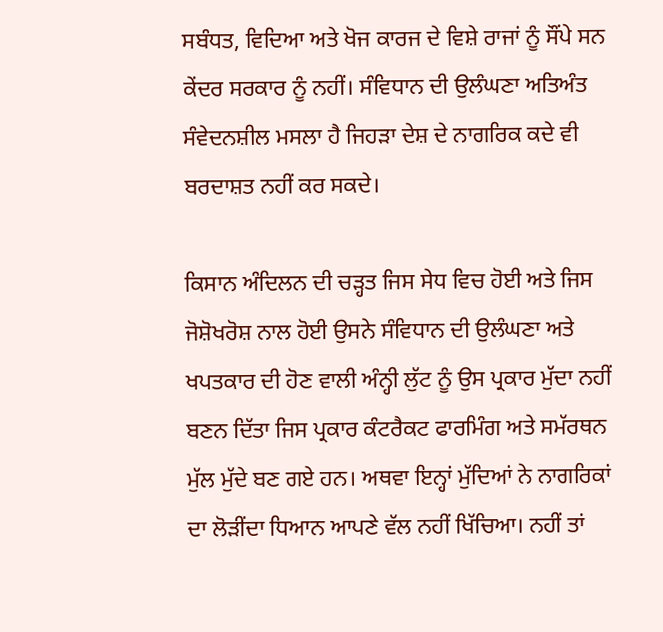ਸਬੰਧਤ, ਵਿਦਿਆ ਅਤੇ ਖੋਜ ਕਾਰਜ ਦੇ ਵਿਸ਼ੇ ਰਾਜਾਂ ਨੂੰ ਸੌਂਪੇ ਸਨ ਕੇਂਦਰ ਸਰਕਾਰ ਨੂੰ ਨਹੀਂ। ਸੰਵਿਧਾਨ ਦੀ ਉਲੰਘਣਾ ਅਤਿਅੰਤ ਸੰਵੇਦਨਸ਼ੀਲ ਮਸਲਾ ਹੈ ਜਿਹੜਾ ਦੇਸ਼ ਦੇ ਨਾਗਰਿਕ ਕਦੇ ਵੀ ਬਰਦਾਸ਼ਤ ਨਹੀਂ ਕਰ ਸਕਦੇ।

ਕਿਸਾਨ ਅੰਦਿਲਨ ਦੀ ਚੜ੍ਹਤ ਜਿਸ ਸੇਧ ਵਿਚ ਹੋਈ ਅਤੇ ਜਿਸ ਜੋਸ਼ੋਖਰੋਸ਼ ਨਾਲ ਹੋਈ ਉਸਨੇ ਸੰਵਿਧਾਨ ਦੀ ਉਲੰਘਣਾ ਅਤੇ ਖਪਤਕਾਰ ਦੀ ਹੋਣ ਵਾਲੀ ਅੰਨ੍ਹੀ ਲੁੱਟ ਨੂੰ ਉਸ ਪ੍ਰਕਾਰ ਮੁੱਦਾ ਨਹੀਂ ਬਣਨ ਦਿੱਤਾ ਜਿਸ ਪ੍ਰਕਾਰ ਕੰਟਰੈਕਟ ਫਾਰਮਿੰਗ ਅਤੇ ਸਮੱਰਥਨ ਮੁੱਲ ਮੁੱਦੇ ਬਣ ਗਏ ਹਨ। ਅਥਵਾ ਇਨ੍ਹਾਂ ਮੁੱਦਿਆਂ ਨੇ ਨਾਗਰਿਕਾਂ ਦਾ ਲੋੜੀਂਦਾ ਧਿਆਨ ਆਪਣੇ ਵੱਲ ਨਹੀਂ ਖਿੱਚਿਆ। ਨਹੀਂ ਤਾਂ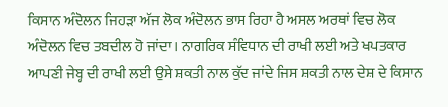ਕਿਸਾਨ ਅੰਦੋਲਨ ਜਿਹੜਾ ਅੱਜ ਲੋਕ ਅੰਦੋਲਨ ਭਾਸ ਰਿਹਾ ਹੈ ਅਸਲ ਅਰਥਾਂ ਵਿਚ ਲੋਕ ਅੰਦੋਲਨ ਵਿਚ ਤਬਦੀਲ ਹੋ ਜਾਂਦਾ। ਨਾਗਰਿਕ ਸੰਵਿਧਾਨ ਦੀ ਰਾਖੀ ਲਈ ਅਤੇ ਖਪਤਕਾਰ ਆਪਣੀ ਜੇਬ੍ਹ ਦੀ ਰਾਖੀ ਲਈ ਉਸੇ ਸ਼ਕਤੀ ਨਾਲ ਕੁੱਦ ਜਾਂਦੇ ਜਿਸ ਸ਼ਕਤੀ ਨਾਲ ਦੇਸ਼ ਦੇ ਕਿਸਾਨ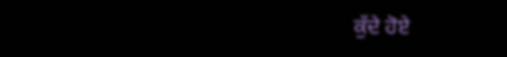ਕੁੱਦੇ ਹੋਏ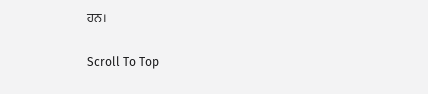ਹਨ।

Scroll To Top